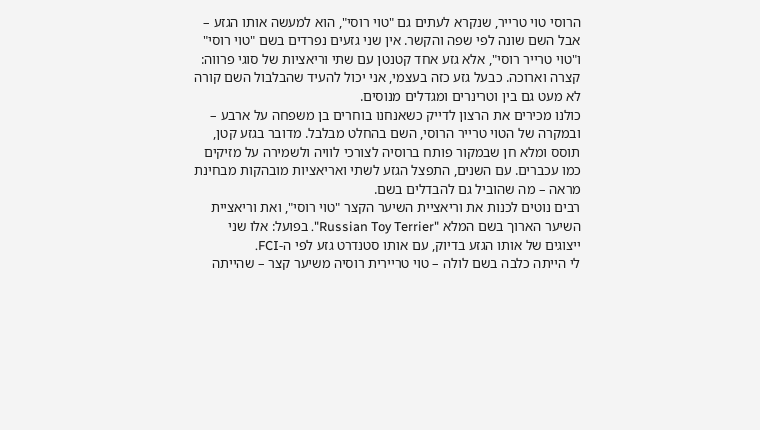הרוסי טוי טרייר, שנקרא לעתים גם "טוי רוסי", הוא למעשה אותו הגזע – אבל השם שונה לפי שפה והקשר. אין שני גזעים נפרדים בשם "טוי רוסי" ו"טוי טרייר רוסי", אלא גזע אחד קטנטן עם שתי וריאציות של סוגי פרווה: קצרה וארוכה. כבעל גזע כזה בעצמי, אני יכול להעיד שהבלבול השם קורה לא מעט גם בין וטרינרים ומגדלים מנוסים.
כולנו מכירים את הרצון לדייק כשאנחנו בוחרים בן משפחה על ארבע – ובמקרה של הטוי טרייר הרוסי, השם בהחלט מבלבל. מדובר בגזע קטן, תוסס ומלא חן שבמקור פותח ברוסיה לצורכי לוויה ולשמירה על מזיקים כמו עכברים. עם השנים, התפצל הגזע לשתי ואריאציות מובהקות מבחינת מראה – מה שהוביל גם להבדלים בשם.
רבים נוטים לכנות את וריאציית השיער הקצר "טוי רוסי", ואת וריאציית השיער הארוך בשם המלא "Russian Toy Terrier". בפועל: אלו שני ייצוגים של אותו הגזע בדיוק, עם אותו סטנדרט גזע לפי ה-FCI.
לי הייתה כלבה בשם לולה – טוי טריירית רוסיה משיער קצר – שהייתה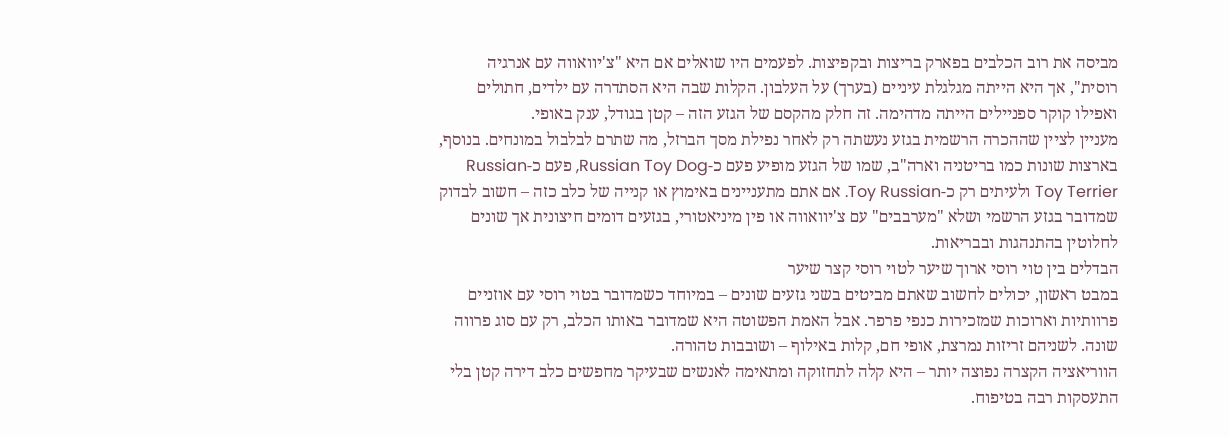מביסה את רוב הכלבים בפארק בריצות ובקפיצות. לפעמים היו שואלים אם היא "צ'יוואווה עם אנרגיה רוסית", אך היא הייתה מגלגלת עיניים (בערך) על העלבון. הקלות שבה היא הסתדרה עם ילדים, חתולים ואפילו קוקר ספניילים הייתה מדהימה. זה חלק מהקסם של הגזע הזה – קטן בגודל, ענק באופי.
מעניין לציין שההכרה הרשמית בגזע נעשתה רק לאחר נפילת מסך הברזל, מה שתרם לבלבול במונחים. בנוסף, בארצות שונות כמו בריטניה וארה"ב, שמו של הגזע מופיע פעם כ-Russian Toy Dog, פעם כ-Russian Toy Terrier ולעיתים רק כ-Toy Russian. אם אתם מתעניינים באימוץ או קנייה של כלב כזה – חשוב לבדוק שמדובר בגזע הרשמי ושלא "מערבבים" עם צ'יוואווה או פין מיניאטורי, בגזעים דומים חיצונית אך שונים לחלוטין בהתנהגות ובבריאות.
הבדלים בין טוי רוסי ארוך שיער לטוי רוסי קצר שיער
במבט ראשון, יכולים לחשוב שאתם מביטים בשני גזעים שונים – במיוחד כשמדובר בטוי רוסי עם אוזניים פרוותיות וארוכות שמזכירות כנפי פרפר. אבל האמת הפשוטה היא שמדובר באותו הכלב, רק עם סוג פרווה שונה. לשניהם זריזות נמרצת, אופי חם, קלות באילוף – ושובבות טהורה.
הווריאציה הקצרה נפוצה יותר – היא קלה לתחזוקה ומתאימה לאנשים שבעיקר מחפשים כלב דירה קטן בלי התעסקות רבה בטיפוח.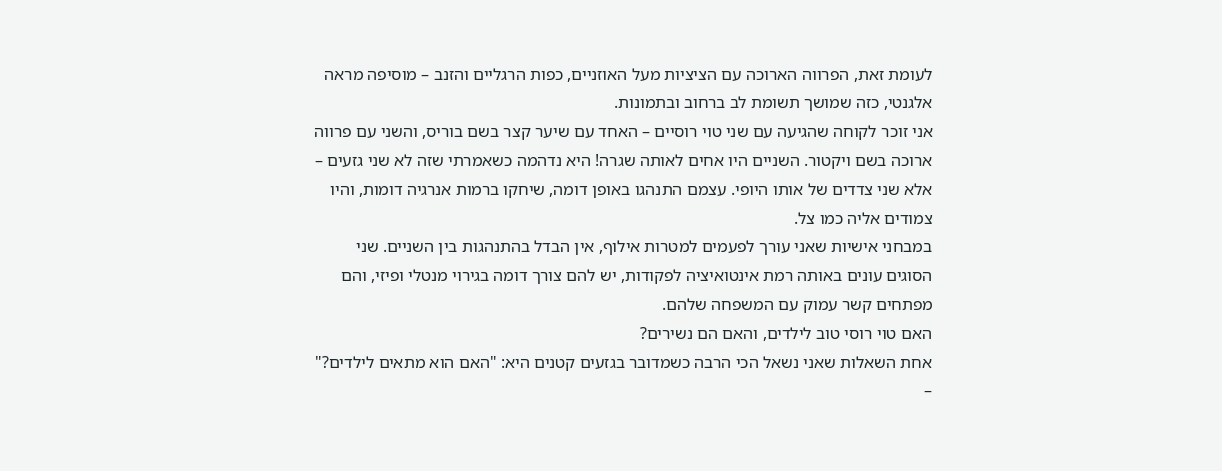לעומת זאת, הפרווה הארוכה עם הציציות מעל האוזניים, כפות הרגליים והזנב – מוסיפה מראה אלגנטי, כזה שמושך תשומת לב ברחוב ובתמונות.
אני זוכר לקוחה שהגיעה עם שני טוי רוסיים – האחד עם שיער קצר בשם בוריס, והשני עם פרווה ארוכה בשם ויקטור. השניים היו אחים לאותה שגרה! היא נדהמה כשאמרתי שזה לא שני גזעים – אלא שני צדדים של אותו היופי. עצמם התנהגו באופן דומה, שיחקו ברמות אנרגיה דומות, והיו צמודים אליה כמו צל.
במבחני אישיות שאני עורך לפעמים למטרות אילוף, אין הבדל בהתנהגות בין השניים. שני הסוגים עונים באותה רמת אינטואיציה לפקודות, יש להם צורך דומה בגירוי מנטלי ופיזי, והם מפתחים קשר עמוק עם המשפחה שלהם.
האם טוי רוסי טוב לילדים, והאם הם נשירים?
אחת השאלות שאני נשאל הכי הרבה כשמדובר בגזעים קטנים היא: "האם הוא מתאים לילדים?" –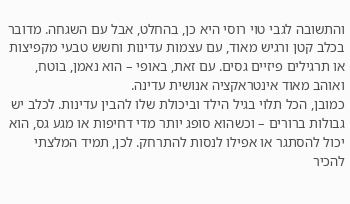והתשובה לגבי טוי רוסי היא כן, בהחלט, אבל עם השגחה. מדובר בכלב קטן ורגיש מאוד, עם עצמות עדינות וחשש טבעי מקפיצות או תרגילים פיזיים גסים. עם זאת, באופי – הוא נאמן, בוטח, ואוהב מאוד אינטראקציה אנושית עדינה.
כמובן, הכל תלוי בגיל הילד וביכולת שלו להבין עדינות. לכלב יש גבולות ברורים – וכשהוא סופג יותר מדי דחיפות או מגע גס, הוא יכול להסתגר או אפילו לנסות להתרחק. לכן, תמיד המלצתי להכיר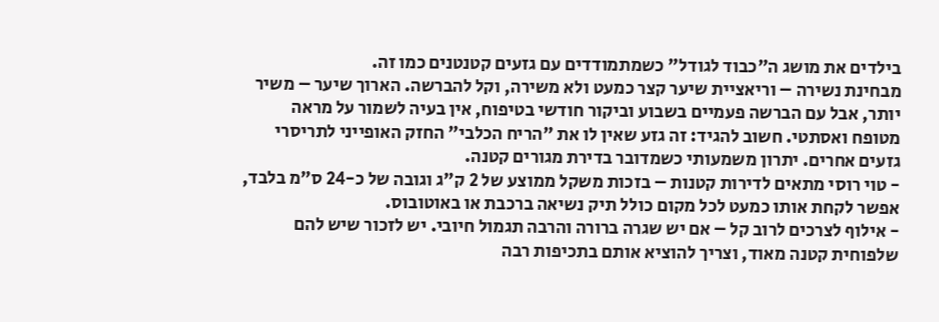בילדים את מושג ה"כבוד לגודל" כשמתמודדים עם גזעים קטנטנים כמו זה.
מבחינת נשירה – וריאציית שיער קצר כמעט ולא משירה, וקל להברשה. הארוך שיער – משיר יותר, אבל עם הברשה פעמיים בשבוע וביקור חודשי בטיפוח, אין בעיה לשמור על מראה מטופח ואסתטי. חשוב להגיד: זה גזע שאין לו את "הריח הכלבי" החזק האופייני לתריסרי גזעים אחרים. יתרון משמעותי כשמדובר בדירת מגורים קטנה.
- טוי רוסי מתאים לדירות קטנות – בזכות משקל ממוצע של 2 ק"ג וגובה של כ-24 ס"מ בלבד, אפשר לקחת אותו כמעט לכל מקום כולל תיק נשיאה ברכבת או באוטובוס.
- אילוף לצרכים לרוב קל – אם יש שגרה ברורה והרבה תגמול חיובי. יש לזכור שיש להם שלפוחית קטנה מאוד, וצריך להוציא אותם בתכיפות רבה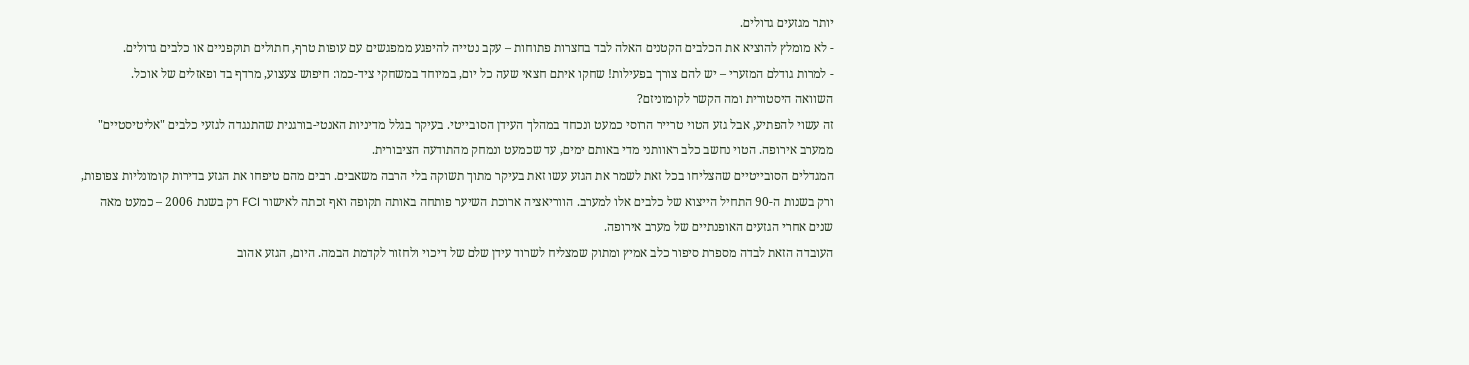יותר מגזעים גדולים.
- לא מומלץ להוציא את הכלבים הקטנים האלה לבד בחצרות פתוחות – עקב נטייה להיפגע ממפגשים עם עופות טרף, חתולים תוקפניים או כלבים גדולים.
- למרות גודלם המזערי – יש להם צורך בפעילות! שחקו איתם חצאי שעה כל יום, במיוחד במשחקי ציד-כמו: חיפוש צעצוע, מרדף בד ופאזלים של אוכל.
השוואה היסטורית ומה הקשר לקומוניזם?
זה עשוי להפתיע, אבל גזע הטוי טרייר הרוסי כמעט ונכחד במהלך העידן הסובייטי. בעיקר בגלל מדיניות האנטי-בורגנית שהתנגדה לגזעי כלבים "אליטיסטיים" ממערב אירופה. הטוי נחשב כלב ראוותני מדי באותם ימים, עד שכמעט ונמחק מהתודעה הציבורית.
המגדלים הסובייטיים שהצליחו בכל זאת לשמר את הגזע עשו זאת בעיקר מתוך תשוקה בלי הרבה משאבים. רבים מהם טיפחו את הגזע בדירות קומונליות צפופות, ורק בשנות ה-90 התחיל הייצוא של כלבים אלו למערב. הווריאציה ארוכת השיער פותחה באותה תקופה ואף זכתה לאישור FCI רק בשנת 2006 – כמעט מאה שנים אחרי הגזעים האופנתיים של מערב אירופה.
העובדה הזאת לבדה מספרת סיפור כלב אמיץ ומתוק שמצליח לשרוד עידן שלם של דיכוי ולחזור לקדמת הבמה. היום, הגזע אהוב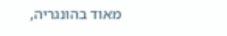מאוד בהונגריה,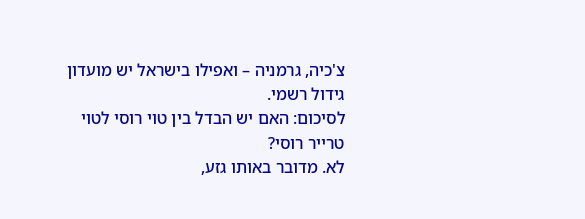צ'כיה, גרמניה – ואפילו בישראל יש מועדון גידול רשמי.
לסיכום: האם יש הבדל בין טוי רוסי לטוי טרייר רוסי?
לא. מדובר באותו גזע,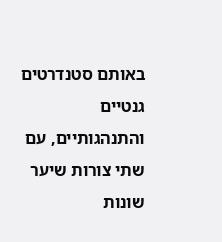באותם סטנדרטים גנטיים והתנהגותיים, עם שתי צורות שיער שונות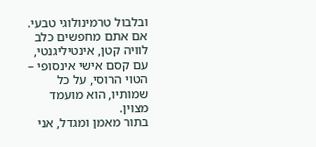ובלבול טרמינולוגי טבעי. אם אתם מחפשים כלב לוויה קטן, אינטיליגנטי, עם קסם אישי אינסופי – הטוי הרוסי, על כל שמותיו, הוא מועמד מצוין.
בתור מאמן ומגדל, אני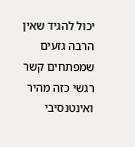יכול להגיד שאין הרבה גזעים שמפתחים קשר רגשי כזה מהיר ואינטנסיבי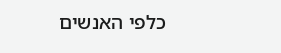כלפי האנשים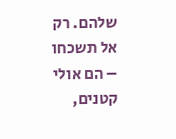שלהם. רק אל תשכחו – הם אולי קטנים,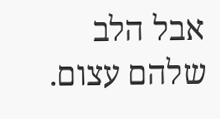אבל הלב שלהם עצום.